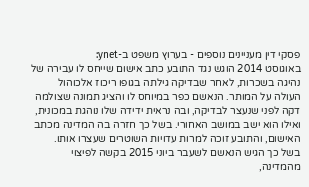פסקי דין מעניינים נוספים - בערוץ משפט ב-ynet:
באוגוסט 2014 הוגש נגד התובע כתב אישום שייחס לו עבירה של נהיגה בשכרות, לאחר שבדיקה גילתה בגופו ריכוז אלכוהול העולה על המותר. הנאשם כפר במיוחס לו והציג תמונה שצולמה דקה לפני שנעצר לבדיקה, ובה נראית ידידה שלו נוהגת במכונית, ואילו הוא ישב במושב האחורי. בשל כך חזרה בה המדינה מכתב האישום, והתובע זוכה למרות עדויות השוטרים שעצרו אותו.
בשל כך הגיש הנאשם לשעבר ביוני 2015 בקשה לפיצוי מהמדינה,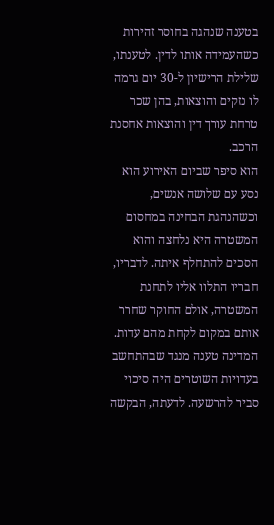בטענה שנהגה בחוסר זהירות כשהעמידה אותו לדין. לטענתו, שלילת הרישיון ל-30 יום גרמה לו נזקים והוצאות, בהן שכר טרחת עורך דין והוצאות אחסנת הרכב.
הוא סיפר שביום האירוע הוא נסע עם שלושה אנשים, וכשהנהגת הבחינה במחסום המשטרה היא נלחצה והוא הסכים להתחלף איתה. לדבריו, חבריו התלוו אליו לתחנת המשטרה, אולם החוקר שחרר אותם במקום לקחת מהם עדות.
המדינה טענה מנגד שבהתחשב בעדויות השוטרים היה סיכוי סביר להרשעה. לדעתה, הבקשה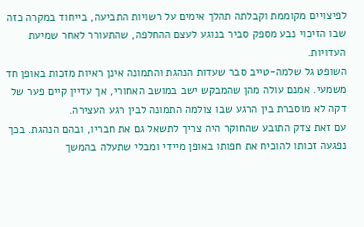לפיצויים מקוממת וקבלתה תהלך אימים על רשויות התביעה, בייחוד במקרה כזה שבו הזיכוי נבע מספק סביר בנוגע לעצם ההחלפה, שהתעורר לאחר שמיעת העדויות.
השופט גל שלמה-טייב סבר שעדות הנהגת והתמונה אינן ראיות מזכות באופן חד משמעי. אמנם עולה מהן שהמבקש ישב במושב האחורי, אך עדיין קיים פער של דקה לא מוסברת בין הרגע שבו צולמה התמונה לבין רגע העצירה.
עם זאת צדק התובע שהחוקר היה צריך לתשאל גם את חבריו, ובהם הנהגת. בכך נפגעה זכותו להוכיח את חפותו באופן מיידי ומבלי שתעלה בהמשך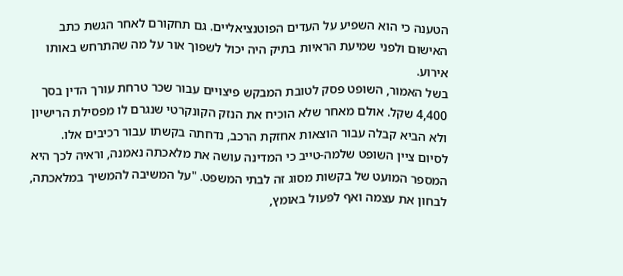הטענה כי הוא השפיע על העדים הפוטנציאליים. גם תחקורם לאחר הגשת כתב האישום ולפני שמיעת הראיות בתיק היה יכול לשפוך אור על מה שהתרחש באותו אירוע.
בשל האמור, השופט פסק לטובת המבקש פיצויים עבור שכר טרחת עורך הדין בסך 4,400 שקל. אולם מאחר שלא הוכיח את הנזק הקונקרטי שנגרם לו מפסילת הרישיון ולא הביא קבלה עבור הוצאות אחזקת הרכב, נדחתה בקשתו עבור רכיבים אלו.
לסיום ציין השופט שלמה-טייב כי המדינה עושה את מלאכתה נאמנה, וראיה לכך היא המספר המועט של בקשות מסוג זה לבתי המשפט. "על המשיבה להמשיך במלאכתה, לבחון את עצמה ואף לפעול באומץ,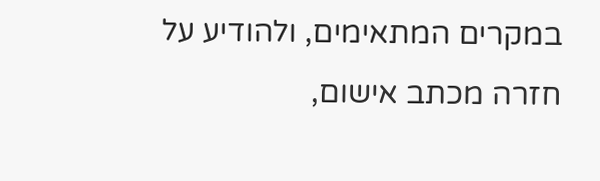במקרים המתאימים, ולהודיע על חזרה מכתב אישום,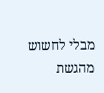מבלי לחשוש מהגשת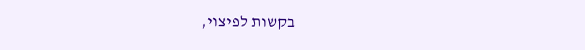בקשות לפיצוי,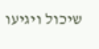שיכול ויגיעו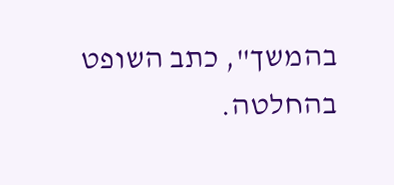בהמשך", כתב השופט בהחלטה.